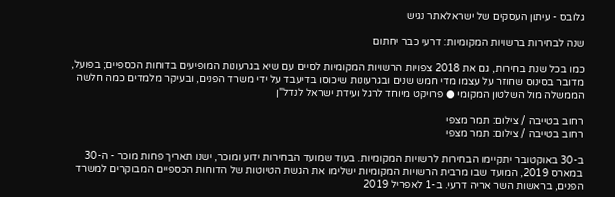גלובס - עיתון העסקים של ישראלאתר נגיש

שנה לבחירות ברשויות המקומיות: דרעי כבר יחתום

כמו בכל שנת בחירות, גם את 2018 צפויות הרשויות המקומיות לסיים עם שיא בגרעונות המופיעים בדוחות הכספיים; בפועל, מדובר בסינוס שחוזר על עצמו מדי חמש שנים ובגרעונות שיכוסו בדיעבד על ידי משרד הפנים, ובעיקר מלמדים כמה חלשה הממשלה מול השלטון המקומי ● פרויקט מיוחד לרגל ועידת ישראל לנדל"ן

רחוב בטייבה / צילום: תמר מצפי
רחוב בטייבה / צילום: תמר מצפי

ב-30 באוקטובר יתקיימו הבחירות לרשויות המקומיות. בעוד שמועד הבחירות ידוע ומוכר, ישנו תאריך פחות מוכר - ה-30 במארס 2019, המועד שבו מרבית הרשויות המקומיות ישלימו את הגשת הטיוטות של הדוחות הכספיים המבוקרים למשרד הפנים, בראשות השר אריה דרעי. ב-1 לאפריל 2019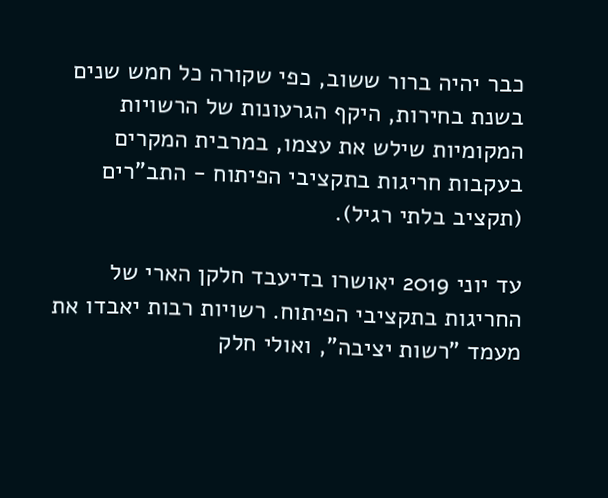כבר יהיה ברור ששוב, כפי שקורה כל חמש שנים בשנת בחירות, היקף הגרעונות של הרשויות המקומיות שילש את עצמו, במרבית המקרים בעקבות חריגות בתקציבי הפיתוח - התב"רים (תקציב בלתי רגיל).

עד יוני 2019 יאושרו בדיעבד חלקן הארי של החריגות בתקציבי הפיתוח. רשויות רבות יאבדו את מעמד "רשות יציבה", ואולי חלק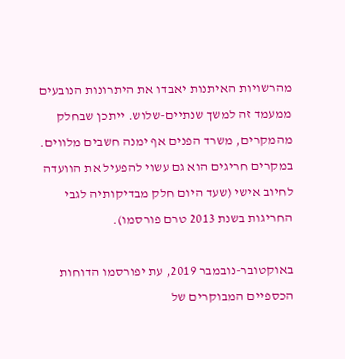מהרשויות האיתנות יאבדו את היתרונות הנובעים ממעמד זה למשך שנתיים-שלוש. ייתכן שבחלק מהמקרים, משרד הפנים אף ימנה חשבים מלווים. במקרים חריגים הוא גם עשוי להפעיל את הוועדה לחיוב אישי (שעד היום חלק מבדיקותיה לגבי החריגות בשנת 2013 טרם פורסמו).

באוקטובר-נובמבר 2019, עת יפורסמו הדוחות הכספיים המבוקרים של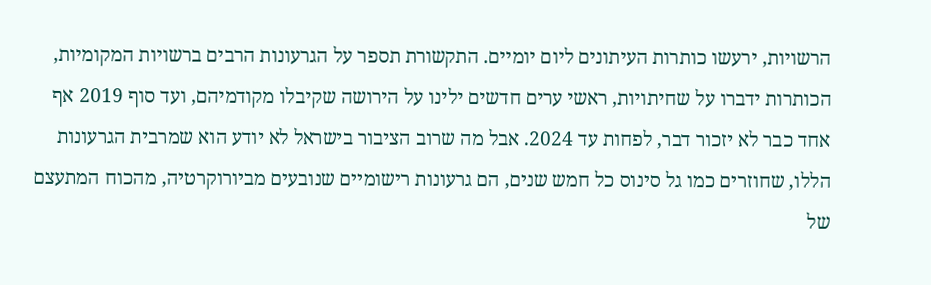הרשויות, ירעשו כותרות העיתונים ליום יומיים. התקשורת תספר על הגרעונות הרבים ברשויות המקומיות, הכותרות ידברו על שחיתויות, ראשי ערים חדשים ילינו על הירושה שקיבלו מקודמיהם, ועד סוף 2019 אף אחד כבר לא יזכור דבר, לפחות עד 2024. אבל מה שרוב הציבור בישראל לא יודע הוא שמרבית הגרעונות הללו, שחוזרים כמו גל סינוס כל חמש שנים, הם גרעונות רישומיים שנובעים מביורוקרטיה, מהכוח המתעצם של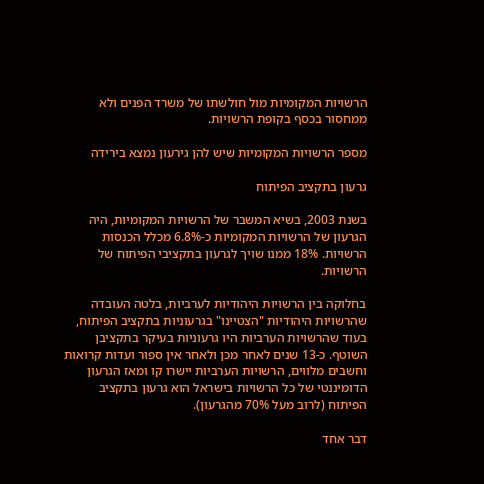הרשויות המקומיות מול חולשתו של משרד הפנים ולא ממחסור בכסף בקופת הרשויות.

מספר הרשויות המקומיות שיש להן גירעון נמצא בירידה

גרעון בתקציב הפיתוח

בשנת 2003, בשיא המשבר של הרשויות המקומיות, היה הגרעון של הרשויות המקומיות כ-6.8% מכלל הכנסות הרשויות. 18% ממנו שויך לגרעון בתקציבי הפיתוח של הרשויות.

בחלוקה בין הרשויות היהודיות לערביות, בלטה העובדה שהרשויות היהודיות "הצטיינו" בגרעוניות בתקציב הפיתוח, בעוד שהרשויות הערביות היו גרעוניות בעיקר בתקציבן השוטף. כ-13 שנים לאחר מכן ולאחר אין ספור ועדות קרואות וחשבים מלווים, הרשויות הערביות יישרו קו ומאז הגרעון הדומיננטי של כל הרשויות בישראל הוא גרעון בתקציב הפיתוח (לרוב מעל 70% מהגרעון).

דבר אחד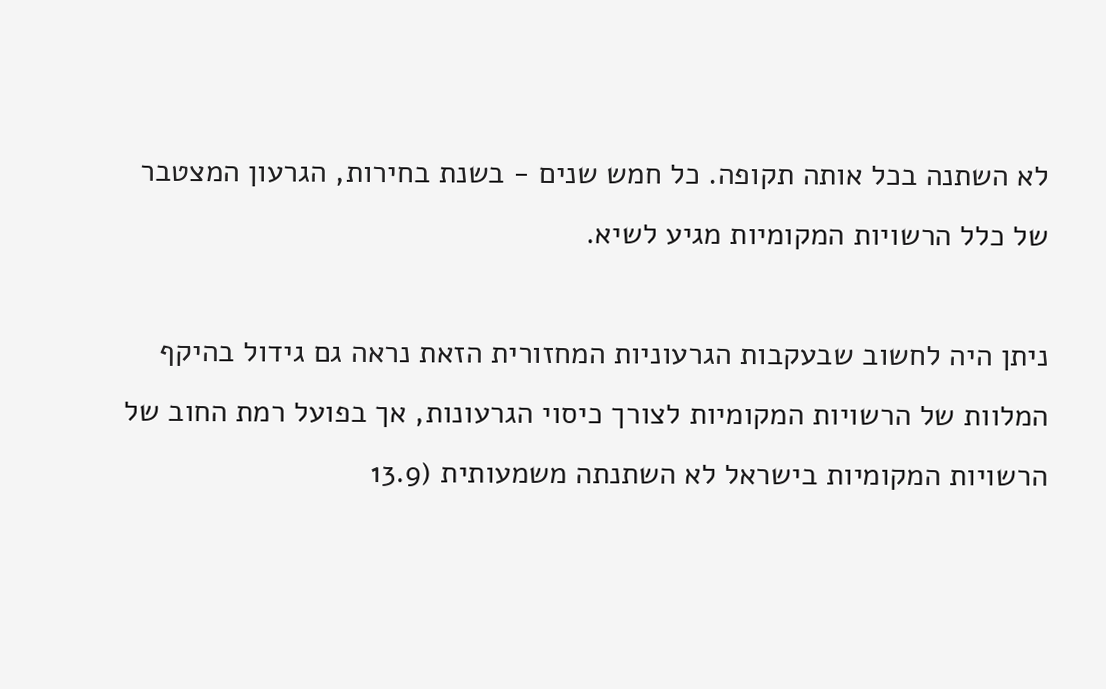לא השתנה בכל אותה תקופה. כל חמש שנים - בשנת בחירות, הגרעון המצטבר של כלל הרשויות המקומיות מגיע לשיא.

ניתן היה לחשוב שבעקבות הגרעוניות המחזורית הזאת נראה גם גידול בהיקף המלוות של הרשויות המקומיות לצורך כיסוי הגרעונות, אך בפועל רמת החוב של הרשויות המקומיות בישראל לא השתנתה משמעותית (13.9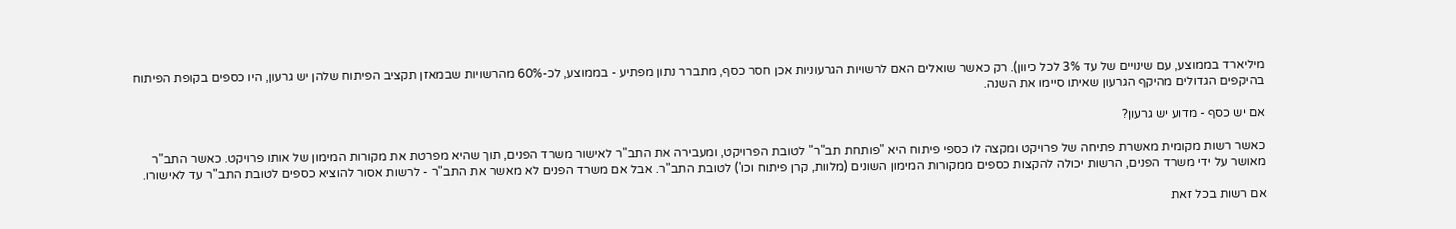מיליארד בממוצע, עם שינויים של עד 3% לכל כיוון). רק כאשר שואלים האם לרשויות הגרעוניות אכן חסר כסף, מתברר נתון מפתיע - בממוצע, לכ-60% מהרשויות שבמאזן תקציב הפיתוח שלהן יש גרעון, היו כספים בקופת הפיתוח בהיקפים הגדולים מהיקף הגרעון שאיתו סיימו את השנה.

אם יש כסף - מדוע יש גרעון?

כאשר רשות מקומית מאשרת פתיחה של פרויקט ומקצה לו כספי פיתוח היא "פותחת תב"ר" לטובת הפרויקט, ומעבירה את התב"ר לאישור משרד הפנים, תוך שהיא מפרטת את מקורות המימון של אותו פרויקט. כאשר התב"ר מאושר על ידי משרד הפנים, הרשות יכולה להקצות כספים ממקורות המימון השונים (מלוות, קרן פיתוח וכו') לטובת התב"ר. אבל אם משרד הפנים לא מאשר את התב"ר - לרשות אסור להוציא כספים לטובת התב"ר עד לאישורו.

אם רשות בכל זאת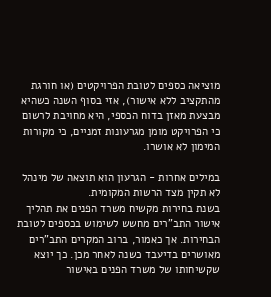מוציאה כספים לטובת הפרויקטים (או חורגת מהתקציב ללא אישור), אזי בסוף השנה כשהיא מבצעת מאזן בדוח הכספי, היא מחויבת לרשום כי הפרויקט מומן מגרעונות זמניים, כי מקורות המימון לא אושרו.

במילים אחרות - הגרעון הוא תוצאה של מינהל לא תקין מצד הרשות המקומית.
בשנת בחירות מקשיח משרד הפנים את תהליך אישור התב"רים מחשש לשימוש בכספים לטובת הבחירות. אך כאמור, ברוב המקרים התב"רים מאושרים בדיעבד כשנה לאחר מכן. כך יוצא שקשיחותו של משרד הפנים באישור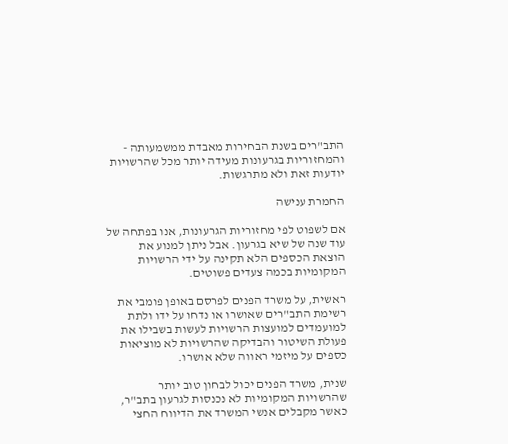התב"רים בשנת הבחירות מאבדת ממשמעותה - והמחזוריות בגרעונות מעידה יותר מכל שהרשויות יודעות זאת ולא מתרגשות.

החמרת ענישה

אם לשפוט לפי מחזוריות הגרעונות, אנו בפתחה של עוד שנה של שיא בגרעון. אבל ניתן למנוע את הוצאת הכספים הלא תקינה על ידי הרשויות המקומיות בכמה צעדים פשוטים.

ראשית, על משרד הפנים לפרסם באופן פומבי את רשימת התב"רים שאושרו או נדחו על ידו ולתת למועמדים למועצות הרשויות לעשות בשבילו את פעולת השיטור והבדיקה שהרשויות לא מוציאות כספים על מיזמי ראווה שלא אושרו.

שנית, משרד הפנים יכול לבחון טוב יותר שהרשויות המקומיות לא נכנסות לגרעון בתב"ר, כאשר מקבלים אנשי המשרד את הדיווח החצי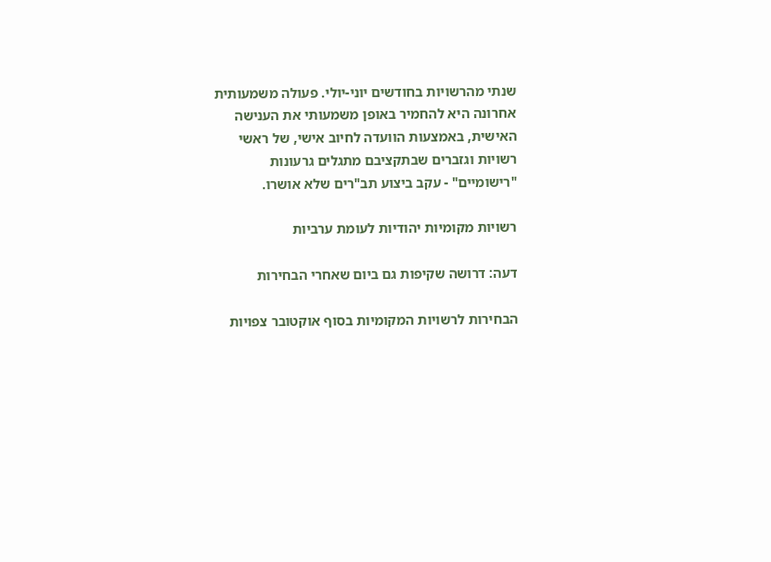שנתי מהרשויות בחודשים יוני-יולי. פעולה משמעותית אחרונה היא להחמיר באופן משמעותי את הענישה האישית, באמצעות הוועדה לחיוב אישי, של ראשי רשויות וגזברים שבתקציבם מתגלים גרעונות "רישומיים" - עקב ביצוע תב"רים שלא אושרו.

רשויות מקומיות יהודיות לעומת ערביות

דעה: דרושה שקיפות גם ביום שאחרי הבחירות

הבחירות לרשויות המקומיות בסוף אוקטובר צפויות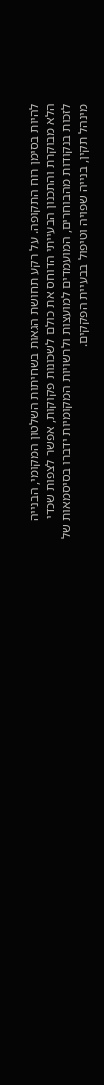להיות בסימן רוח התקופה. על רקע תחושת הגאות בשחיתות השלטון המקומי, הבנייה הלא מבוקרת והתכנון הבעייתי הדוחס את כולם לשכונות פקוקות, אפשר לצפות שכדי לזכות בנקודות מהבוחרים, המועמדים למועצות ולרשויות המקומיות ידברו בסיסמאות של מינהל תקין, בנייה שפויה וטיפול בבעיית הפקקים.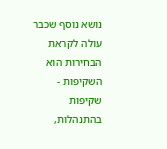נושא נוסף שכבר עולה לקראת הבחירות הוא השקיפות - שקיפות בהתנהלות,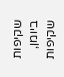שקיפות ביומן, שקיפות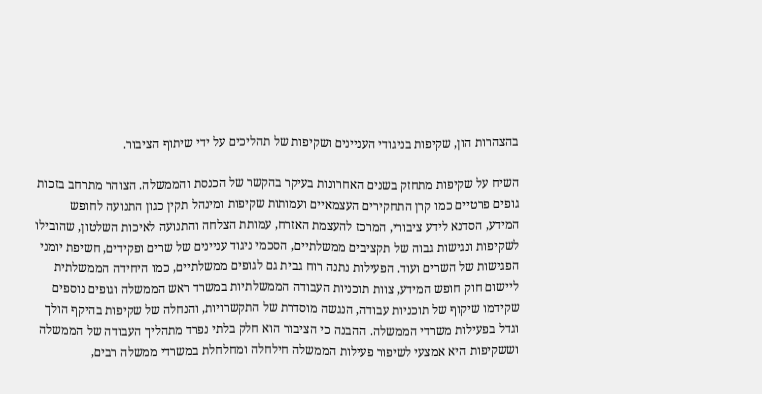בהצהרות הון, שקיפות בניגודי העניינים ושקיפות של תהליכים על ידי שיתוף הציבור.

השיח על שקיפות מתחזק בשנים האחרונות בעיקר בהקשר של הכנסת והממשלה. הצוהר מתרחב בזכות גופים פרטיים כמו קרן התחקירים העצמאיים ועמותות שקיפות ומינהל תקין כגון התנועה לחופש המידע, הסדנא לידע ציבורי, המרכז להעצמת האזרח, עמותת הצלחה והתנועה לאיכות השלטון, שהובילו לשקיפות ונגישות גבוה של תקציבים ממשלתיים, הסכמי ניגוד עניינים של שרים ופקידים, חשיפת יומני הפגישות של השרים ועוד. הפעילות נתנה רוח גבית גם לגופים ממשלתיים, כמו היחידה הממשלתית ליישום חוק חופש המידע, צוות תוכניות העבודה הממשלתיות במשרד ראש הממשלה וגופים נוספים שקידמו שיקוף של תוכניות עבודה, הנגשה מוסדרת של התקשרויות, והנחלה של שקיפות בהיקף הולך וגדל בפעילות משרדי הממשלה. ההבנה כי הציבור הוא חלק בלתי נפרד מתהליך העבודה של הממשלה וששקיפות היא אמצעי לשיפור פעילות הממשלה חילחלה ומחלחלת במשרדי ממשלה רבים,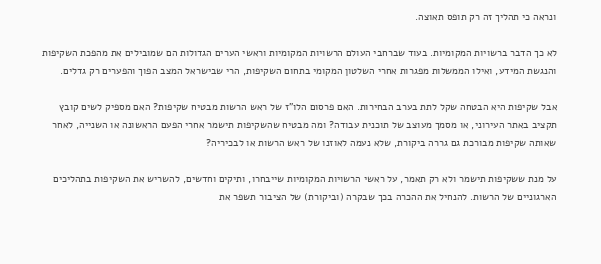ונראה כי תהליך זה רק תופס תאוצה.

לא כך הדבר ברשויות המקומיות. בעוד שברחבי העולם הרשויות המקומיות וראשי הערים הגדולות הם שמובילים את מהפכת השקיפות והנגשת המידע, ואילו הממשלות מפגרות אחרי השלטון המקומי בתחום השקיפות, הרי שבישראל המצב הפוך והפערים רק גדלים.

אבל שקיפות היא הבטחה שקל לתת בערב הבחירות. האם פרסום הלו"ז של ראש הרשות מבטיח שקיפות? האם מספיק לשים קובץ תקציב באתר העירוני, או מסמך מעוצב של תוכנית עבודה? ומה מבטיח שהשקיפות תישמר אחרי הפעם הראשונה או השנייה, לאחר שאותה שקיפות מבורכת גם גררה ביקורת, שלא נעמה לאוזנו של ראש הרשות או לבכיריה?

על מנת ששקיפות תישמר ולא רק תאמר, על ראשי הרשויות המקומיות שייבחרו, ותיקים וחדשים, להשריש את השקיפות בתהליכים הארגוניים של הרשות. להנחיל את ההכרה בכך שבקרה (וביקורת) של הציבור תשפר את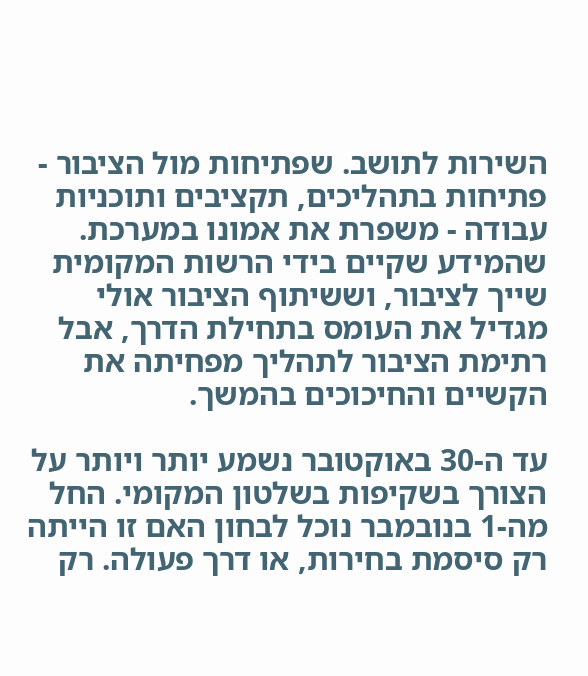השירות לתושב. שפתיחות מול הציבור - פתיחות בתהליכים, תקציבים ותוכניות עבודה - משפרת את אמונו במערכת. שהמידע שקיים בידי הרשות המקומית שייך לציבור, וששיתוף הציבור אולי מגדיל את העומס בתחילת הדרך, אבל רתימת הציבור לתהליך מפחיתה את הקשיים והחיכוכים בהמשך.

עד ה-30 באוקטובר נשמע יותר ויותר על הצורך בשקיפות בשלטון המקומי. החל מה-1 בנובמבר נוכל לבחון האם זו הייתה רק סיסמת בחירות, או דרך פעולה. רק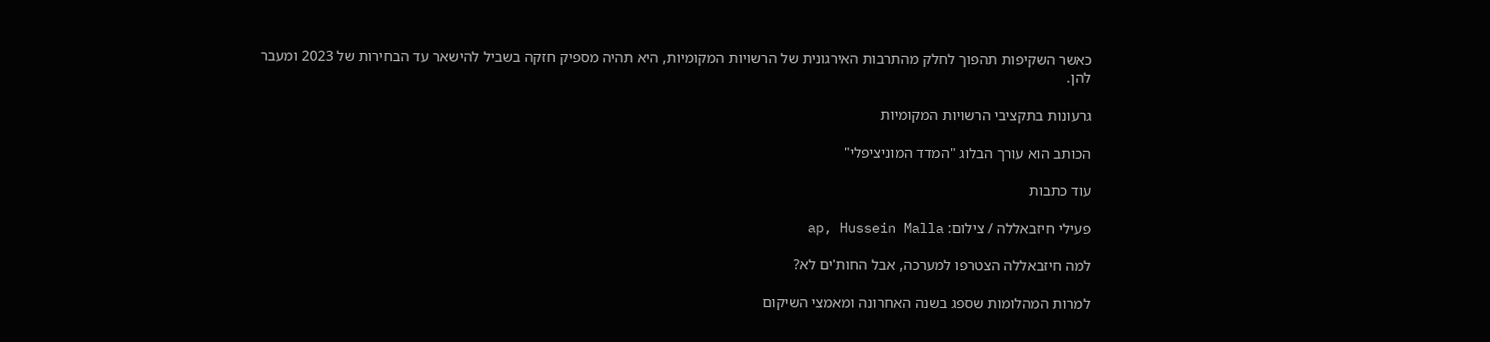כאשר השקיפות תהפוך לחלק מהתרבות האירגונית של הרשויות המקומיות, היא תהיה מספיק חזקה בשביל להישאר עד הבחירות של 2023 ומעבר להן.

גרעונות בתקציבי הרשויות המקומיות

הכותב הוא עורך הבלוג "המדד המוניציפלי"

עוד כתבות

פעילי חיזבאללה / צילום: ap, Hussein Malla

למה חיזבאללה הצטרפו למערכה, אבל החות'ים לא?

למרות המהלומות שספג בשנה האחרונה ומאמצי השיקום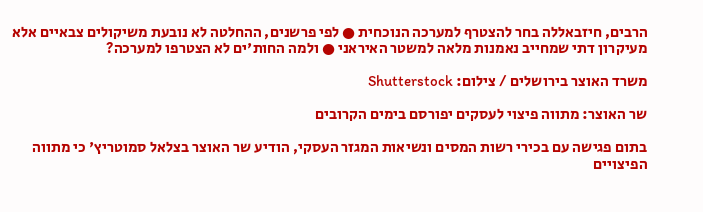הרבים, חיזבאללה בחר להצטרף למערכה הנוכחית ● לפי פרשנים, ההחלטה לא נובעת משיקולים צבאיים אלא מעיקרון דתי שמחייב נאמנות מלאה למשטר האיראני ● ולמה החות'ים לא הצטרפו למערכה?

משרד האוצר בירושלים / צילום: Shutterstock

שר האוצר: מתווה פיצוי לעסקים יפורסם בימים הקרובים

בתום פגישה עם בכירי רשות המסים ונשיאות המגזר העסקי, הודיע שר האוצר בצלאל סמוטריץ' כי מתווה הפיצויים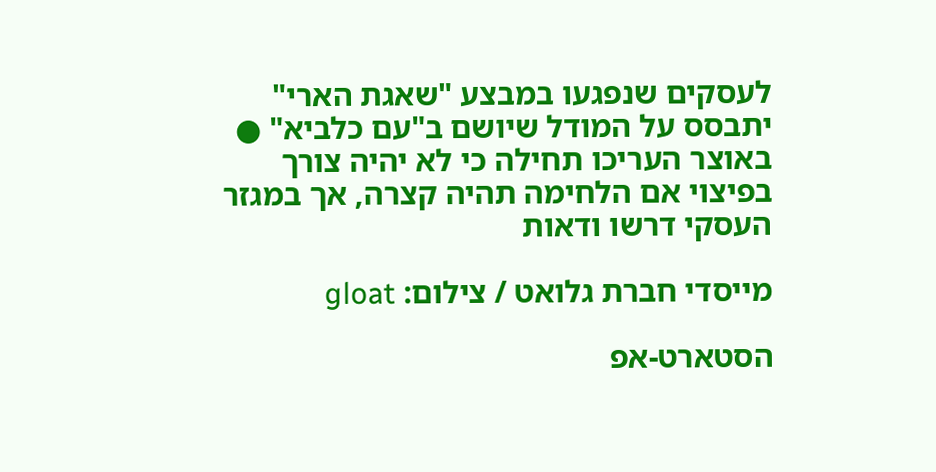לעסקים שנפגעו במבצע "שאגת הארי" יתבסס על המודל שיושם ב"עם כלביא" ● באוצר העריכו תחילה כי לא יהיה צורך בפיצוי אם הלחימה תהיה קצרה, אך במגזר העסקי דרשו ודאות

מייסדי חברת גלואט / צילום: gloat

הסטארט-אפ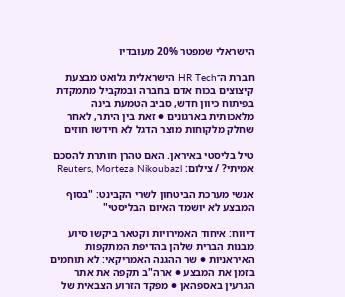הישראלי שמפטר 20% מעובדיו

חברת ה־HR Tech הישראלית גלואט מבצעת קיצוצים בכוח אדם בחברה ובמקביל מתמקדת בפיתוח כיוון חדש, סביב הטמעת בינה מלאכותית בארגונים ● זאת בין היתר, לאחר שחלק מלקוחות מוצר הדגל לא חידשו חוזים

טיל בליסטי באיראן. האם טהרן חותרת להסכם אמיתי? / צילום: Reuters, Morteza Nikoubazl

אנשי מערכת הביטחון לשרי הקבינט: "בסוף המבצע לא יושמד האיום הבליסטי"

דיווח: איחוד האמירויות וקטאר ביקשו סיוע מבנות הברית שלהן בהדיפת המתקפות האיראניות ● שר ההגנה האמריקאי: לא תוחמים בזמן את המבצע ● ארה"ב תקפה את אתר הגרעין באספהאן ● מפקד הזרוע הצבאית של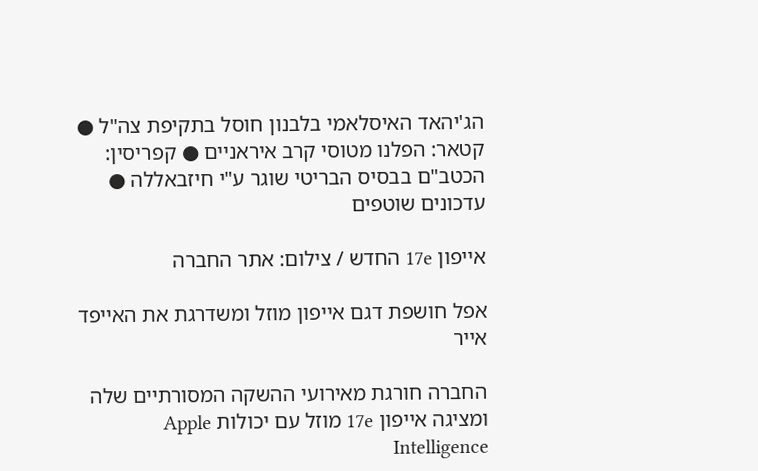הג'יהאד האיסלאמי בלבנון חוסל בתקיפת צה"ל ● קטאר: הפלנו מטוסי קרב איראניים ● קפריסין: הכטב"ם בבסיס הבריטי שוגר ע"י חיזבאללה ● עדכונים שוטפים

אייפון 17e החדש / צילום: אתר החברה

אפל חושפת דגם אייפון מוזל ומשדרגת את האייפד אייר

החברה חורגת מאירועי ההשקה המסורתיים שלה ומציגה אייפון 17e מוזל עם יכולות Apple Intelligence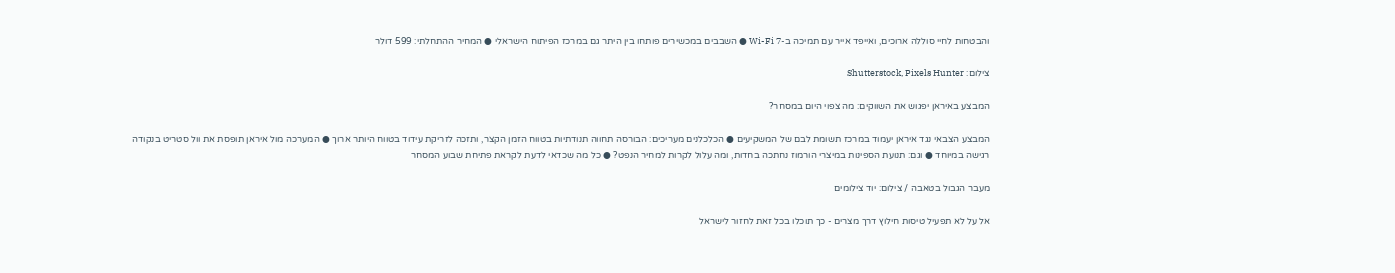והבטחות לחיי סוללה ארוכים, ואייפד אייר עם תמיכה ב-Wi-Fi 7 ● השבבים במכשירים פותחו בין היתר גם במרכז הפיתוח הישראלי ● המחיר ההתחלתי: 599 דולר

צילום: Shutterstock, Pixels Hunter

המבצע באיראן יפגוש את השווקים: מה צפוי היום במסחר?

המבצע הצבאי נגד איראן יעמוד במרכז תשומת לבם של המשקיעים ● הכלכלנים מעריכים: הבורסה תחווה תנודתיות בטווח הזמן הקצר, ותזכה לזריקת עידוד בטווח היותר ארוך ● המערכה מול איראן תופסת את וול סטריט בנקודה רגישה במיוחד ● וגם: תנועת הספינות במיצרי הורמוז נחתכה בחדות, ומה עלול לקרות למחיר הנפט? ● כל מה שכדאי לדעת לקראת פתיחת שבוע המסחר

מעבר הגבול בטאבה / צילום: יוד צילומים

אל על לא תפעיל טיסות חילוץ דרך מצרים - כך תוכלו בכל זאת לחזור לישראל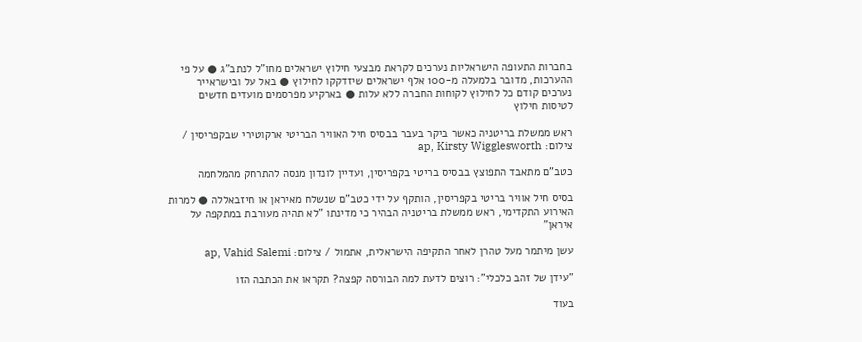בחברות התעופה הישראליות נערכים לקראת מבצעי חילוץ ישראלים מחו"ל לנתב"ג ● על פי ההערכות, מדובר בלמעלה מ-100 אלף ישראלים שיזדקקו לחילוץ ● באל על ובישראייר נערכים קודם כל לחילוץ לקוחות החברה ללא עלות ● בארקיע מפרסמים מועדים חדשים לטיסות חילוץ

ראש ממשלת בריטניה כאשר ביקר בעבר בבסיס חיל האוויר הבריטי ארקוטירי שבקפריסין / צילום: ap, Kirsty Wigglesworth

כטב"ם מתאבד התפוצץ בבסיס בריטי בקפריסין, ועדיין לונדון מנסה להתרחק מהמלחמה

בסיס חיל אוויר בריטי בקפריסין, הותקף על ידי כטב"ם שנשלח מאיראן או חיזבאללה ● למרות האירוע התקדימי, ראש ממשלת בריטניה הבהיר כי מדינתו "לא תהיה מעורבת במתקפה על איראן"

עשן מיתמר מעל טהרן לאחר התקיפה הישראלית, אתמול / צילום: ap, Vahid Salemi

"עידן של זהב כלכלי": רוצים לדעת למה הבורסה קפצה? תקראו את הכתבה הזו

בעוד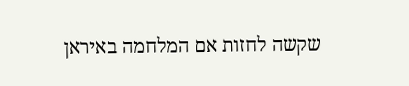שקשה לחזות אם המלחמה באיראן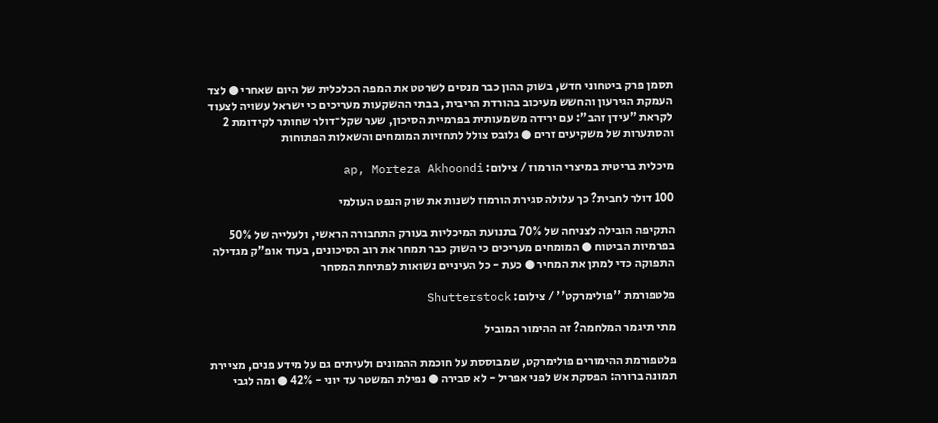תסמן פרק ביטחוני חדש, בשוק ההון כבר מנסים לשרטט את המפה הכלכלית של היום שאחרי ● לצד העמקת הגירעון והחשש מעיכוב בהורדת הריבית, בבתי ההשקעות מעריכים כי ישראל עשויה לצעוד לקראת "עידן זהב": עם ירידה משמעותית בפרמיית הסיכון, שער שקל־דולר שחותר לקידומת 2 והסתערות של משקיעים זרים ● גלובס צולל לתחזיות המומחים והשאלות הפתוחות

מיכלית בריטית במיצרי הורמוז / צילום: ap, Morteza Akhoondi

100 דולר לחבית? כך עלולה סגירת הורמוז לשנות את שוק הנפט העולמי

התקיפה הובילה לצניחה של 70% בתנועת המיכליות בעורק התחבורה הראשי, ולעלייה של 50% בפרמיות הביטוח ● המומחים מעריכים כי השוק כבר תמחר את רוב הסיכונים, בעוד אופ"ק מגדילה התפוקה כדי למתן את המחיר ● כעת - כל העיניים נשואות לפתיחת המסחר

פלטפורמת ''פולימרקט'' / צילום: Shutterstock

מתי תיגמר המלחמה? זה ההימור המוביל

פלטפורמת ההימורים פולימרקט, שמבוססת על חוכמת ההמונים ולעיתים גם על מידע פנים, מציירת תמונה ברורה: הפסקת אש לפני אפריל - לא סבירה ● נפילת המשטר עד יוני - 42% ● ומה לגבי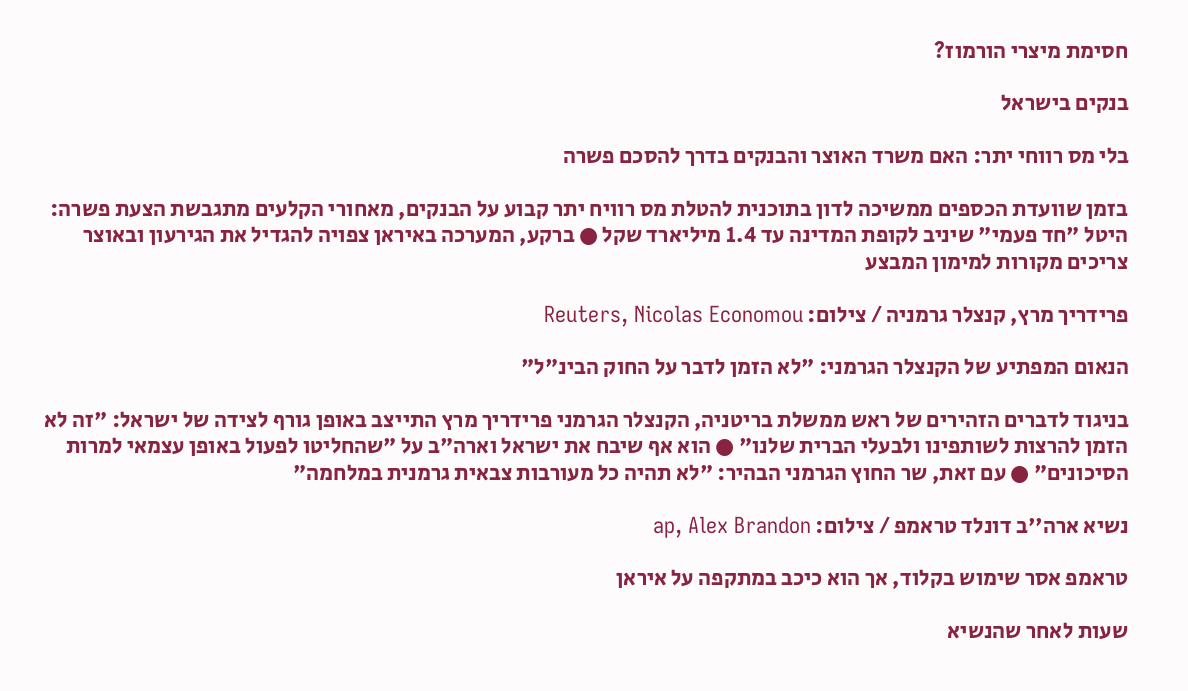חסימת מיצרי הורמוז?

בנקים בישראל

בלי מס רווחי יתר: האם משרד האוצר והבנקים בדרך להסכם פשרה

בזמן שוועדת הכספים ממשיכה לדון בתוכנית להטלת מס רוויח יתר קבוע על הבנקים, מאחורי הקלעים מתגבשת הצעת פשרה: היטל "חד פעמי" שיניב לקופת המדינה עד 1.4 מיליארד שקל ● ברקע, המערכה באיראן צפויה להגדיל את הגירעון ובאוצר צריכים מקורות למימון המבצע

פרידריך מרץ, קנצלר גרמניה / צילום: Reuters, Nicolas Economou

הנאום המפתיע של הקנצלר הגרמני: "לא הזמן לדבר על החוק הבינ"ל"

בניגוד לדברים הזהירים של ראש ממשלת בריטניה, הקנצלר הגרמני פרידריך מרץ התייצב באופן גורף לצידה של ישראל: "זה לא הזמן להרצות לשותפינו ולבעלי הברית שלנו" ● הוא אף שיבח את ישראל וארה"ב על "שהחליטו לפעול באופן עצמאי למרות הסיכונים" ● עם זאת, שר החוץ הגרמני הבהיר: "לא תהיה כל מעורבות צבאית גרמנית במלחמה"

נשיא ארה''ב דונלד טראמפ / צילום: ap, Alex Brandon

טראמפ אסר שימוש בקלוד, אך הוא כיכב במתקפה על איראן

שעות לאחר שהנשיא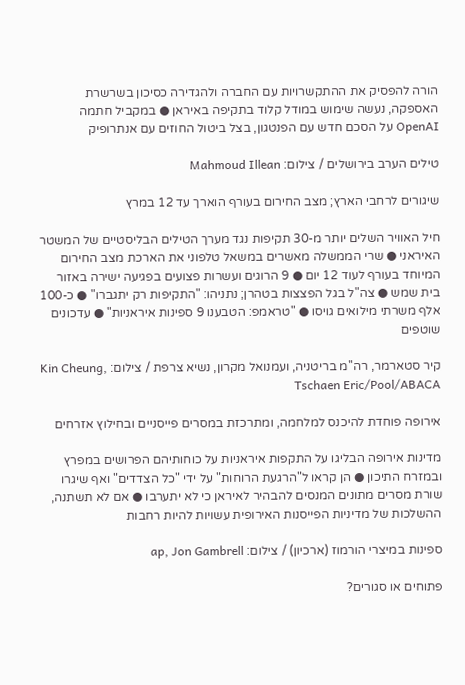הורה להפסיק את ההתקשרויות עם החברה ולהגדירה כסיכון בשרשרת האספקה, נעשה שימוש במודל קלוד בתקיפה באיראן ● במקביל חתמה OpenAI על הסכם חדש עם הפנטגון, בצל ביטול החוזים עם אנתרופיק

טילים הערב בירושלים / צילום: Mahmoud Illean

שיגורים לרחבי הארץ; מצב החירום בעורף הוארך עד 12 במרץ

חיל האוויר השלים יותר מ-30 תקיפות נגד מערך הטילים הבליסטיים של המשטר האיראני ● שרי הממשלה מאשרים במשאל טלפוני את הארכת מצב החירום המיוחד בעורף לעוד 12 יום ● 9 הרוגים ועשרות פצועים בפגיעה ישירה באזור בית שמש ● צה"ל בגל הפצצות בטהרן; נתניהו: "התקיפות רק יתגברו" ● כ-100 אלף משרתי מילואים גויסו ● "טראמפ: הטבענו 9 ספינות איראניות" ● עדכונים שוטפים

קיר סטארמר, רה''מ בריטניה, ועמנואל מקרון, נשיא צרפת / צילום: Kin Cheung, Tschaen Eric/Pool/ABACA

אירופה פוחדת להיכנס למלחמה, ומתרכזת במסרים פייסניים ובחילוץ אזרחים

מדינות אירופה הבליגו על התקפות איראניות על כוחותיהם הפרושים במפרץ ובמזרח התיכון ● הן קראו ל"הרגעת הרוחות" על ידי "כל הצדדים" ואף שיגרו שורת מסרים מתונים המנסים להבהיר לאיראן כי לא יתערבו ● אם לא תשתנה, ההשלכות של מדיניות הפייסנות האירופית עשויות להיות רחבות

ספינות במיצרי הורמוז (ארכיון) / צילום: ap, Jon Gambrell

פתוחים או סגורים?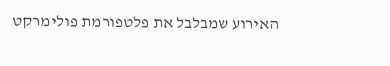האירוע שמבלבל את פלטפורמת פולימרקט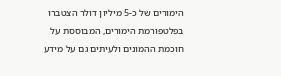הימורים של כ-5 מיליון דולר הצטברו בפלטפורמת הימורים, המבוססת על חוכמת ההמונים ולעיתים גם על מידע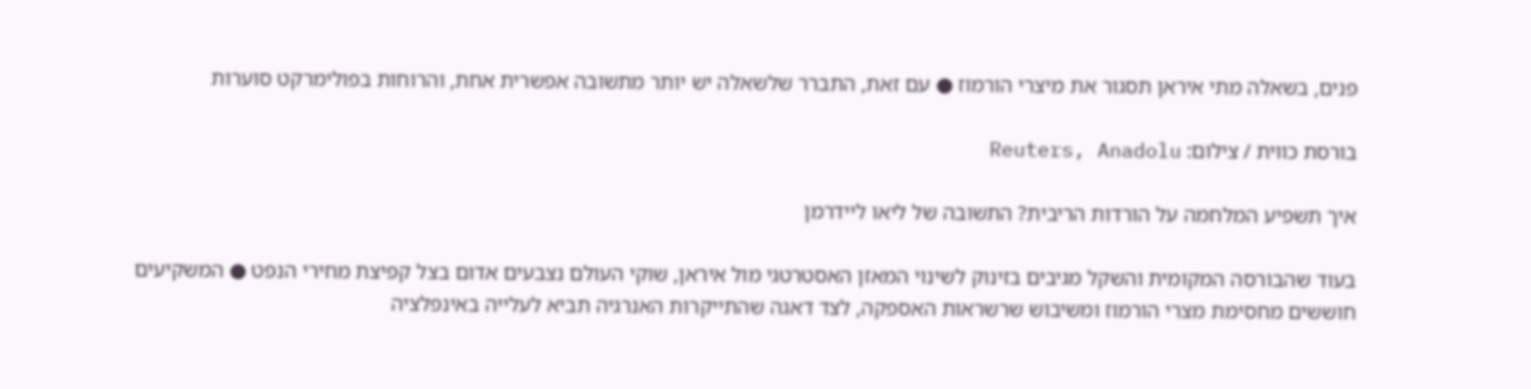פנים, בשאלה מתי איראן תסגור את מיצרי הורמוז ● עם זאת, התברר שלשאלה יש יותר מתשובה אפשרית אחת, והרוחות בפולימרקט סוערות

בורסת כווית / צילום: Reuters, Anadolu

איך תשפיע המלחמה על הורדות הריבית? התשובה של ליאו ליידרמן

בעוד שהבורסה המקומית והשקל מגיבים בזינוק לשינוי המאזן האסטרטגי מול איראן, שוקי העולם נצבעים אדום בצל קפיצת מחירי הנפט ● המשקיעים חוששים מחסימת מצרי הורמוז ומשיבוש שרשראות האספקה, לצד דאגה שהתייקרות האנרגיה תביא לעלייה באינפלציה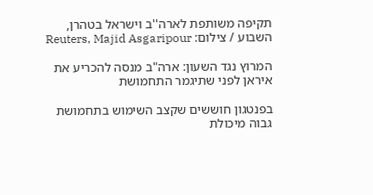תקיפה משותפת לארה''ב וישראל בטהרן, השבוע / צילום: Reuters, Majid Asgaripour

המרוץ נגד השעון: ארה"ב מנסה להכריע את איראן לפני שתיגמר התחמושת

בפנטגון חוששים שקצב השימוש בתחמושת גבוה מיכולת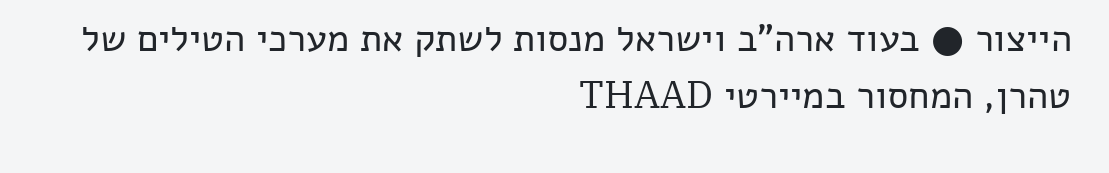הייצור ● בעוד ארה"ב וישראל מנסות לשתק את מערכי הטילים של טהרן, המחסור במיירטי THAAD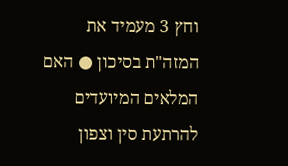וחץ 3 מעמיד את המזה"ת בסיכון ● האם המלאים המיועדים להרתעת סין וצפון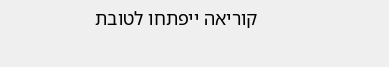קוריאה ייפתחו לטובת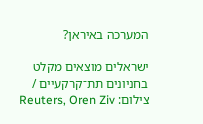המערכה באיראן?

ישראלים מוצאים מקלט בחניונים תת־קרקעיים / צילום: Reuters, Oren Ziv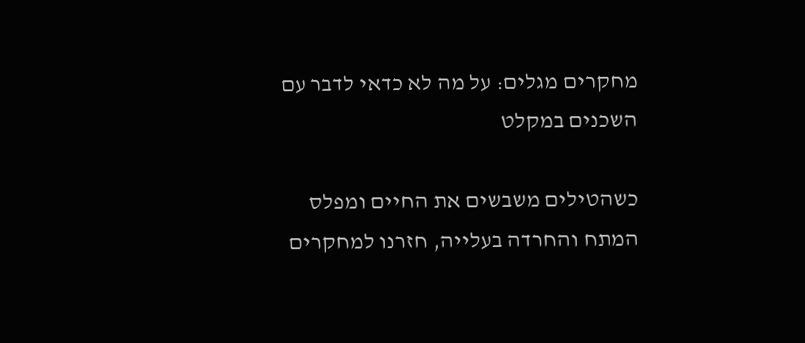מחקרים מגלים: על מה לא כדאי לדבר עם השכנים במקלט

כשהטילים משבשים את החיים ומפלס המתח והחרדה בעלייה, חזרנו למחקרים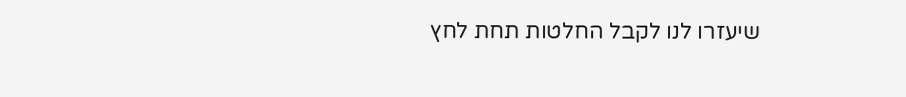שיעזרו לנו לקבל החלטות תחת לחץ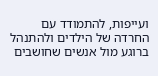ועייפות, להתמודד עם החרדה של הילדים ולהתנהל ברוגע מול אנשים שחושבים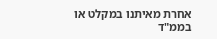אחרת מאיתנו במקלט או בממ"ד